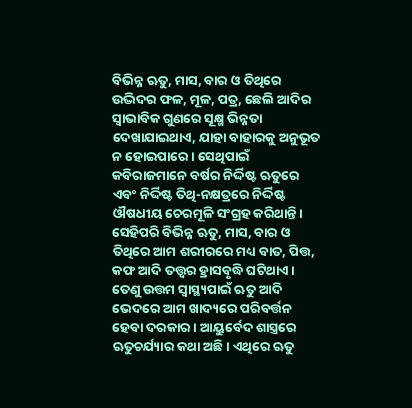ବିଭିନ୍ନ ଋତୁ, ମାସ, ବାର ଓ ତିଥିରେ ଉଦ୍ଭିଦର ଫଳ, ମୂଳ, ପତ୍ର, ଛେଲି ଆଦିର ସ୍ବାଭାବିକ ଗୁଣରେ ସୂକ୍ଷ୍ମ ଭିନ୍ନତା ଦେଖାଯାଇଥାଏ, ଯାହା ବାହାରକୁ ଅନୁଭୂତ ନ ହୋଇପାରେ। ସେଥିପାଇଁ କବିରାଜମାନେ ବର୍ଷର ନିର୍ଦ୍ଦିଷ୍ଟ ଋତୁରେ ଏବଂ ନିର୍ଦ୍ଦିଷ୍ଟ ତିଥି-ନକ୍ଷତ୍ରରେ ନିର୍ଦ୍ଦିଷ୍ଟ ଔଷଧୀୟ ଚେରମୂଳି ସଂଗ୍ରହ କରିଥାନ୍ତି। ସେହିପରି ବିଭିନ୍ନ ଋତୁ, ମାସ, ବାର ଓ ତିଥିରେ ଆମ ଶରୀରରେ ମଧ୍ୟ ବାତ, ପିତ୍ତ, କଫ ଆଦି ତତ୍ତ୍ବର ହ୍ରାସବୃଦ୍ଧି ଘଟିଥାଏ।
ତେଣୁ ଉତ୍ତମ ସ୍ବାସ୍ଥ୍ୟପାଇଁ ଋତୁ ଆଦି ଭେଦରେ ଆମ ଖାଦ୍ୟରେ ପରିବର୍ତ୍ତନ ହେବା ଦରକାର। ଆୟୁର୍ବେଦ ଶାସ୍ତ୍ରରେ ଋତୁଚର୍ଯ୍ୟାର କଥା ଅଛି। ଏଥିରେ ଋତୁ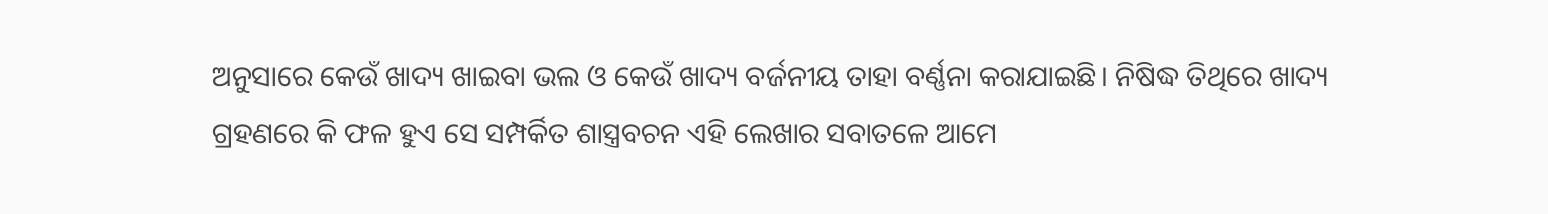ଅନୁସାରେ କେଉଁ ଖାଦ୍ୟ ଖାଇବା ଭଲ ଓ କେଉଁ ଖାଦ୍ୟ ବର୍ଜନୀୟ ତାହା ବର୍ଣ୍ଣନା କରାଯାଇଛି। ନିଷିଦ୍ଧ ତିଥିରେ ଖାଦ୍ୟ ଗ୍ରହଣରେ କି ଫଳ ହୁଏ ସେ ସମ୍ପର୍କିତ ଶାସ୍ତ୍ରବଚନ ଏହି ଲେଖାର ସବାତଳେ ଆମେ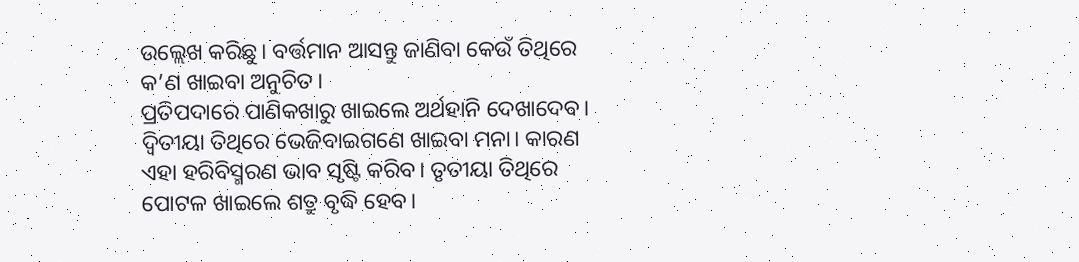ଉଲ୍ଲେଖ କରିଛୁ। ବର୍ତ୍ତମାନ ଆସନ୍ତୁ ଜାଣିବା କେଉଁ ତିଥିରେ କ’ଣ ଖାଇବା ଅନୁଚିତ।
ପ୍ରତିପଦାରେ ପାଣିକଖାରୁ ଖାଇଲେ ଅର୍ଥହାନି ଦେଖାଦେବ। ଦ୍ୱିତୀୟା ତିଥିରେ ଭେଜିବାଇଗଣେ ଖାଇବା ମନା। କାରଣ ଏହା ହରିବିସ୍ମରଣ ଭାବ ସୃଷ୍ଟି କରିବ। ତୃତୀୟା ତିଥିରେ ପୋଟଳ ଖାଇଲେ ଶତ୍ରୁ ବୃଦ୍ଧି ହେବ।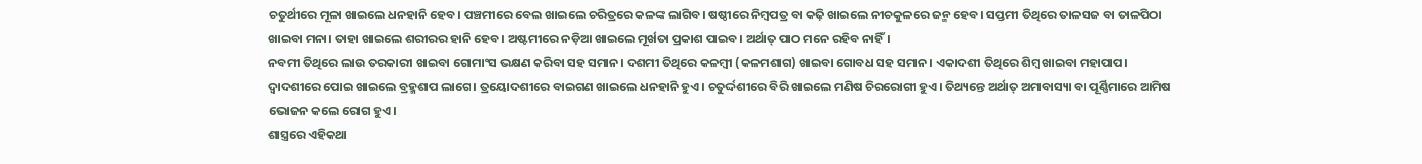ଚତୁର୍ଥୀରେ ମୂଳା ଖାଇଲେ ଧନହାନି ହେବ। ପଞ୍ଚମୀରେ ବେଲ ଖାଇଲେ ଚରିତ୍ରରେ କଳଙ୍କ ଲାଗିବ। ଷଷ୍ଠୀରେ ନିମ୍ବପତ୍ର ବା କଢ଼ି ଖାଇଲେ ନୀଚକୁଳରେ ଜନ୍ମ ହେବ। ସପ୍ତମୀ ତିଥିରେ ତାଳସଜ ବା ତାଳପିଠା ଖାଇବା ମନା। ତାହା ଖାଇଲେ ଶରୀରର ହାନି ହେବ। ଅଷ୍ଟମୀରେ ନଡ଼ିଆ ଖାଇଲେ ମୂର୍ଖତା ପ୍ରକାଶ ପାଇବ। ଅର୍ଥାତ୍ ପାଠ ମନେ ରହିବ ନାହିଁ।
ନବମୀ ତିଥିରେ ଲାଉ ତରକାରୀ ଖାଇବା ଗୋମାଂସ ଭକ୍ଷଣ କରିବା ସହ ସମାନ। ଦଶମୀ ତିଥିରେ କଳମ୍ବୀ (କଳମଶାଗ) ଖାଇବା ଗୋବଧ ସହ ସମାନ। ଏକାଦଶୀ ତିଥିରେ ଶିମ୍ବ ଖାଇବା ମହାପାପ। ଦ୍ୱାଦଶୀରେ ପୋଇ ଖାଇଲେ ବ୍ରହ୍ମଶାପ ଲାଗେ। ତ୍ରୟୋଦଶୀରେ ବାଇଗଣ ଖାଇଲେ ଧନହାନି ହୁଏ। ଚତୁର୍ଦ୍ଦଶୀରେ ବିରି ଖାଇଲେ ମଣିଷ ଚିରରୋଗୀ ହୁଏ। ତିଥ୍ୟନ୍ତେ ଅର୍ଥାତ୍ ଅମାବାସ୍ୟା ବା ପୂର୍ଣ୍ଣିମାରେ ଆମିଷ ଭୋଜନ କଲେ ରୋଗ ହୁଏ।
ଶାସ୍ତ୍ରରେ ଏହିକଥା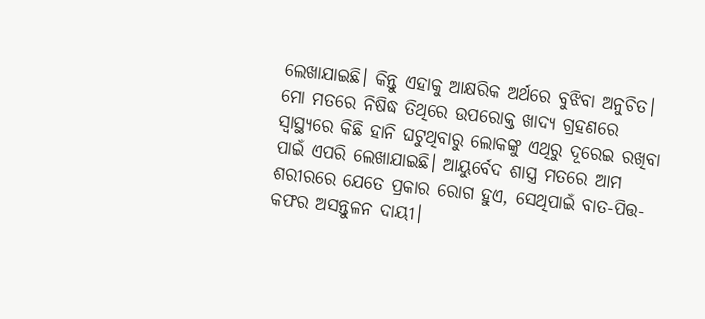ଲେଖାଯାଇଛି। କିନ୍ତୁ ଏହାକୁ ଆକ୍ଷରିକ ଅର୍ଥରେ ବୁଝିବା ଅନୁଚିତ। ମୋ ମତରେ ନିଷିଦ୍ଧ ତିଥିରେ ଉପରୋକ୍ତ ଖାଦ୍ୟ ଗ୍ରହଣରେ ସ୍ବାସ୍ଥ୍ୟରେ କିଛି ହାନି ଘଟୁଥିବାରୁ ଲୋକଙ୍କୁ ଏଥିରୁ ଦୂରେଇ ରଖିବା ପାଇଁ ଏପରି ଲେଖାଯାଇଛି। ଆୟୁର୍ବେଦ ଶାସ୍ତ୍ର ମତରେ ଆମ ଶରୀରରେ ଯେତେ ପ୍ରକାର ରୋଗ ହୁଏ, ସେଥିପାଇଁ ବାତ-ପିତ୍ତ-କଫର ଅସନ୍ତୁଳନ ଦାୟୀ।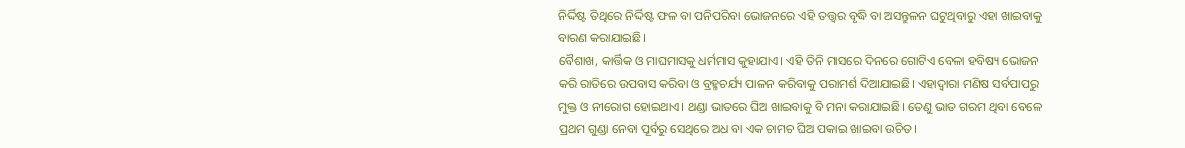ନିର୍ଦ୍ଦିଷ୍ଟ ତିଥିରେ ନିର୍ଦ୍ଦିଷ୍ଟ ଫଳ ବା ପନିପରିବା ଭୋଜନରେ ଏହି ତତ୍ତ୍ବର ବୃଦ୍ଧି ବା ଅସନ୍ତୁଳନ ଘଟୁଥିବାରୁ ଏହା ଖାଇବାକୁ ବାରଣ କରାଯାଇଛି।
ବୈଶାଖ, କାର୍ତ୍ତିକ ଓ ମାଘମାସକୁ ଧର୍ମମାସ କୁହାଯାଏ। ଏହି ତିନି ମାସରେ ଦିନରେ ଗୋଟିଏ ବେଳା ହବିଷ୍ୟ ଭୋଜନ କରି ରାତିରେ ଉପବାସ କରିବା ଓ ବ୍ରହ୍ମଚର୍ଯ୍ୟ ପାଳନ କରିବାକୁ ପରାମର୍ଶ ଦିଆଯାଇଛି। ଏହାଦ୍ବାରା ମଣିଷ ସର୍ବପାପରୁ ମୁକ୍ତ ଓ ନୀରୋଗ ହୋଇଥାଏ। ଥଣ୍ଡା ଭାତରେ ଘିଅ ଖାଇବାକୁ ବି ମନା କରାଯାଇଛି। ତେଣୁ ଭାତ ଗରମ ଥିବା ବେଳେ ପ୍ରଥମ ଗୁଣ୍ଡା ନେବା ପୂର୍ବରୁ ସେଥିରେ ଅଧ ବା ଏକ ଚାମଚ ଘିଅ ପକାଇ ଖାଇବା ଉଚିତ।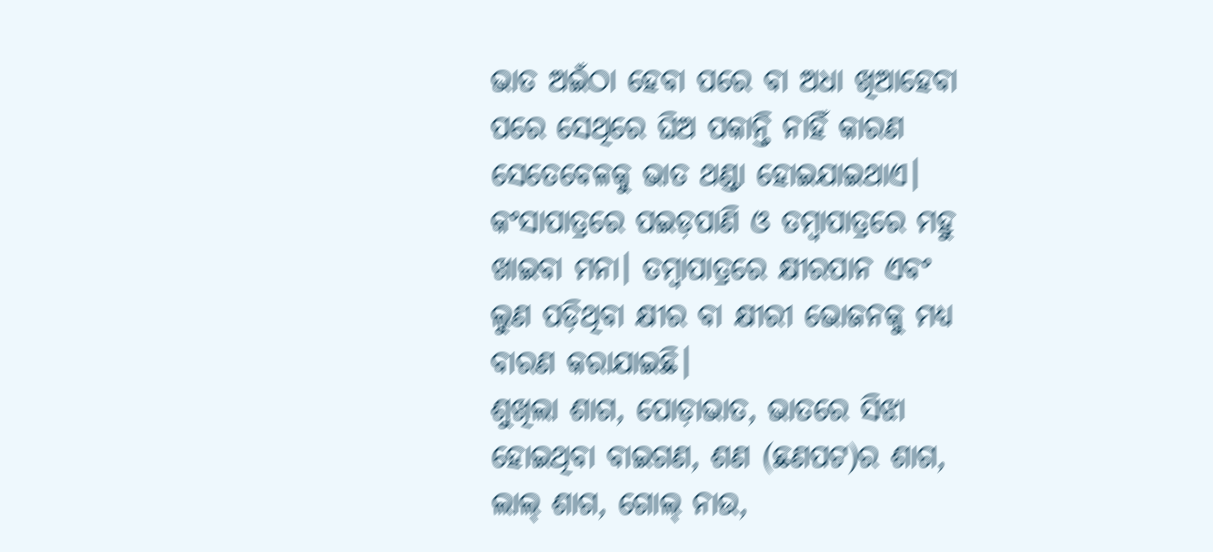ଭାତ ଅଇଁଠା ହେବା ପରେ ବା ଅଧା ଖିଆହେବା ପରେ ସେଥିରେ ଘିଅ ପକାନ୍ତି ନାହିଁ କାରଣ ସେତେବେଳକୁ ଭାତ ଥଣ୍ଡା ହୋଇଯାଇଥାଏ। କଂସାପାତ୍ରରେ ପଇଡ଼ପାଣି ଓ ତମ୍ବାପାତ୍ରରେ ମହୁ ଖାଇବା ମନା। ତମ୍ବାପାତ୍ରରେ କ୍ଷୀରପାନ ଏବଂ ଲୁଣ ପଡ଼ିଥିବା କ୍ଷୀର ବା କ୍ଷୀରୀ ଭୋଜନକୁ ମଧ୍ୟ ବାରଣ କରାଯାଇଛି।
ଶୁଖିଲା ଶାଗ, ପୋଡ଼ାଭାତ, ଭାତରେ ସିଝା ହୋଇଥିବା ବାଇଗଣ, ଶଣ (ଛଣପଟ)ର ଶାଗ, ଲାଲ୍ ଶାଗ, ଗୋଲ୍ ନାଉ,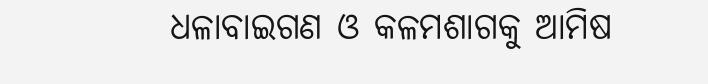ଧଳାବାଇଗଣ ଓ କଳମଶାଗକୁ ଆମିଷ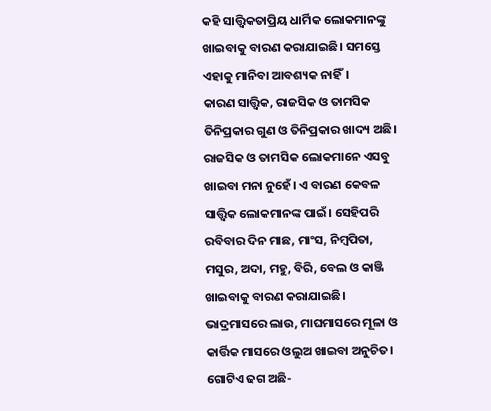କହି ସାତ୍ତ୍ବିକତାପ୍ରିୟ ଧାର୍ମିକ ଲୋକମାନଙ୍କୁ ଖାଇବାକୁ ବାରଣ କରାଯାଇଛି। ସମସ୍ତେ ଏହାକୁ ମାନିବା ଆବଶ୍ୟକ ନାହିଁ।
କାରଣ ସାତ୍ତ୍ବିକ, ରାଜସିକ ଓ ତାମସିକ ତିନିପ୍ରକାର ଗୁଣ ଓ ତିନିପ୍ରକାର ଖାଦ୍ୟ ଅଛି। ରାଜସିକ ଓ ତାମସିକ ଲୋକମାନେ ଏସବୁ ଖାଇବା ମନା ନୁହେଁ। ଏ ବାରଣ କେବଳ ସାତ୍ତ୍ବିକ ଲୋକମାନଙ୍କ ପାଇଁ। ସେହିପରି ରବିବାର ଦିନ ମାଛ, ମାଂସ, ନିମ୍ବପିତା, ମସୁର, ଅଦା, ମହୁ, ବିରି, ବେଲ ଓ କାଞ୍ଜି ଖାଇବାକୁ ବାରଣ କରାଯାଇଛି। ଭାଦ୍ରମାସରେ ଲାଉ, ମାଘମାସରେ ମୂଳା ଓ କାର୍ତ୍ତିକ ମାସରେ ଓଲୁଅ ଖାଇବା ଅନୁଚିତ।
ଗୋଟିଏ ଢଗ ଅଛି-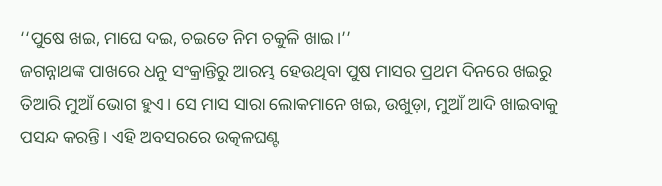‘‘ପୁଷେ ଖଇ, ମାଘେ ଦଇ, ଚଇତେ ନିମ ଚକୁଳି ଖାଇ।’’
ଜଗନ୍ନାଥଙ୍କ ପାଖରେ ଧନୁ ସଂକ୍ରାନ୍ତିରୁ ଆରମ୍ଭ ହେଉଥିବା ପୁଷ ମାସର ପ୍ରଥମ ଦିନରେ ଖଇରୁ ତିଆରି ମୁଆଁ ଭୋଗ ହୁଏ। ସେ ମାସ ସାରା ଲୋକମାନେ ଖଇ, ଉଖୁଡ଼ା, ମୁଆଁ ଆଦି ଖାଇବାକୁ ପସନ୍ଦ କରନ୍ତି। ଏହି ଅବସରରେ ଉତ୍କଳଘଣ୍ଟ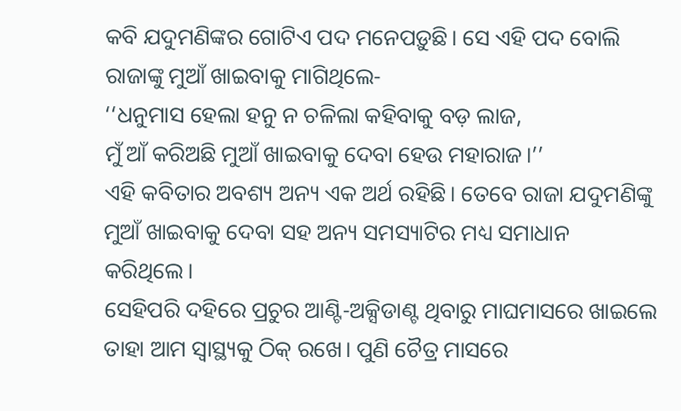କବି ଯଦୁମଣିଙ୍କର ଗୋଟିଏ ପଦ ମନେପଡ଼ୁଛି। ସେ ଏହି ପଦ ବୋଲି ରାଜାଙ୍କୁ ମୁଆଁ ଖାଇବାକୁ ମାଗିଥିଲେ-
‘‘ଧନୁମାସ ହେଲା ହନୁ ନ ଚଳିଲା କହିବାକୁ ବଡ଼ ଲାଜ,
ମୁଁ ଆଁ କରିଅଛି ମୁଆଁ ଖାଇବାକୁ ଦେବା ହେଉ ମହାରାଜ।’’
ଏହି କବିତାର ଅବଶ୍ୟ ଅନ୍ୟ ଏକ ଅର୍ଥ ରହିଛି। ତେବେ ରାଜା ଯଦୁମଣିଙ୍କୁ ମୁଆଁ ଖାଇବାକୁ ଦେବା ସହ ଅନ୍ୟ ସମସ୍ୟାଟିର ମଧ୍ୟ ସମାଧାନ କରିଥିଲେ।
ସେହିପରି ଦହିରେ ପ୍ରଚୁର ଆଣ୍ଟି-ଅକ୍ସିଡାଣ୍ଟ ଥିବାରୁ ମାଘମାସରେ ଖାଇଲେ ତାହା ଆମ ସ୍ବାସ୍ଥ୍ୟକୁ ଠିକ୍ ରଖେ। ପୁଣି ଚୈତ୍ର ମାସରେ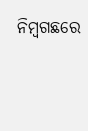ନିମ୍ବଗଛରେ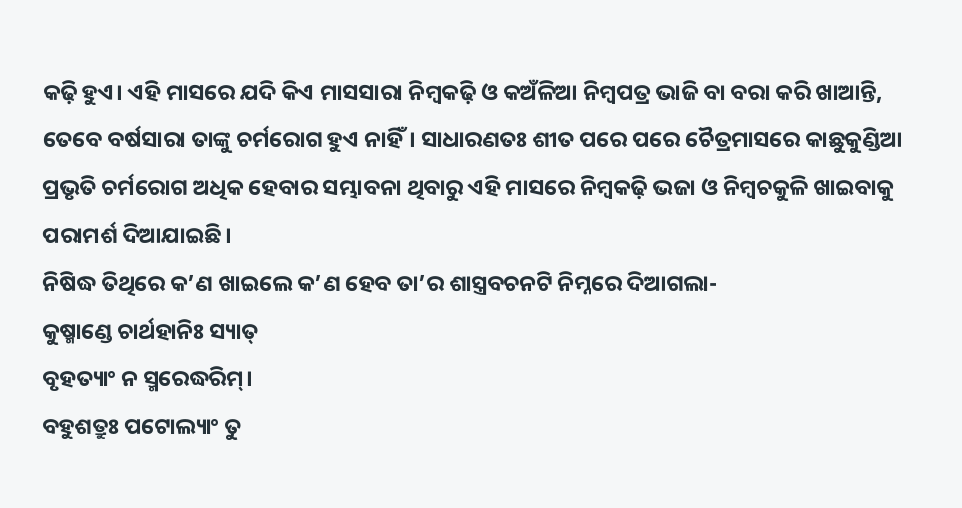କଢ଼ି ହୁଏ। ଏହି ମାସରେ ଯଦି କିଏ ମାସସାରା ନିମ୍ବକଢ଼ି ଓ କଅଁଳିଆ ନିମ୍ବପତ୍ର ଭାଜି ବା ବରା କରି ଖାଆନ୍ତି, ତେବେ ବର୍ଷସାରା ତାଙ୍କୁ ଚର୍ମରୋଗ ହୁଏ ନାହିଁ। ସାଧାରଣତଃ ଶୀତ ପରେ ପରେ ଚୈତ୍ରମାସରେ କାଛୁକୁଣ୍ଡିଆ ପ୍ରଭୃତି ଚର୍ମରୋଗ ଅଧିକ ହେବାର ସମ୍ଭାବନା ଥିବାରୁ ଏହି ମାସରେ ନିମ୍ବକଢ଼ି ଭଜା ଓ ନିମ୍ବଚକୁଳି ଖାଇବାକୁ ପରାମର୍ଶ ଦିଆଯାଇଛି।
ନିଷିଦ୍ଧ ତିଥିରେ କ’ଣ ଖାଇଲେ କ’ଣ ହେବ ତା’ର ଶାସ୍ତ୍ରବଚନଟି ନିମ୍ନରେ ଦିଆଗଲା-
କୁଷ୍ମାଣ୍ଡେ ଚାର୍ଥହାନିଃ ସ୍ୟାତ୍
ବୃହତ୍ୟାଂ ନ ସ୍ମରେଦ୍ଧରିମ୍।
ବହୁଶତ୍ରୁଃ ପଟୋଲ୍ୟାଂ ତୁ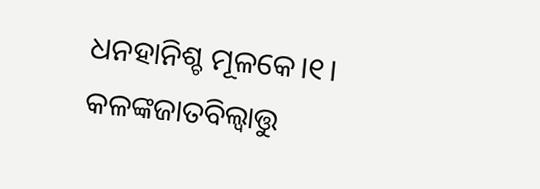ଧନହାନିଶ୍ଚ ମୂଳକେ।୧।
କଳଙ୍କଜାତବିଲ୍ବାତ୍ତୁ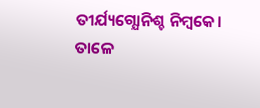ତୀର୍ଯ୍ୟଗ୍ଯୋନିଶ୍ଚ ନିମ୍ବକେ।
ତାଳେ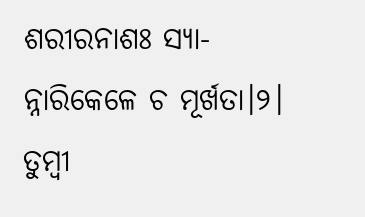ଶରୀରନାଶଃ ସ୍ୟା-
ନ୍ନାରିକେଳେ ଚ ମୂର୍ଖତା।୨।
ତୁମ୍ବୀ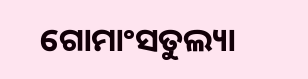ଗୋମାଂସତୁଲ୍ୟା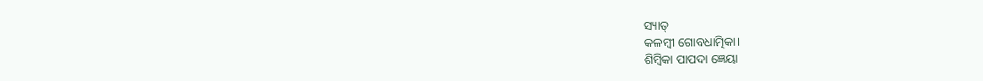ସ୍ୟାତ୍
କଳମ୍ବୀ ଗୋବଧାତ୍ମିକା।
ଶିମ୍ବିକା ପାପଦା ଜ୍ଞେୟା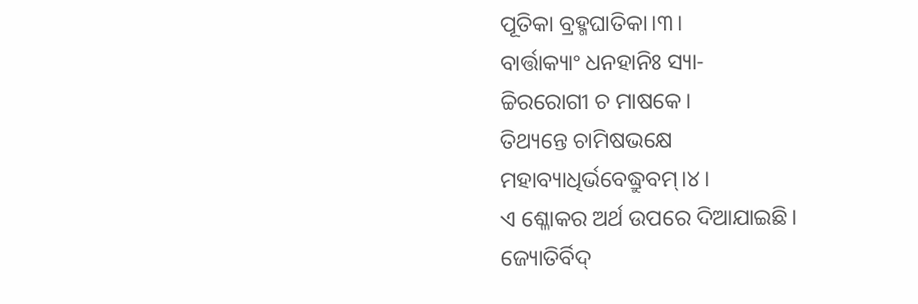ପୂତିକା ବ୍ରହ୍ମଘାତିକା।୩।
ବାର୍ତ୍ତାକ୍ୟାଂ ଧନହାନିଃ ସ୍ୟା-
ଚ୍ଚିରରୋଗୀ ଚ ମାଷକେ।
ତିଥ୍ୟନ୍ତେ ଚାମିଷଭକ୍ଷେ
ମହାବ୍ୟାଧିର୍ଭବେଦ୍ଧ୍ରୁବମ୍।୪।
ଏ ଶ୍ଳୋକର ଅର୍ଥ ଉପରେ ଦିଆଯାଇଛି।
ଜ୍ୟୋତିର୍ବିଦ୍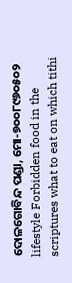ଦୋଳଗୋବିନ୍ଦ ପଣ୍ଡା, ମୋ-୭୦୦୮୯୬୦୫୦୨
lifestyle Forbidden food in the scriptures what to eat on which tithi